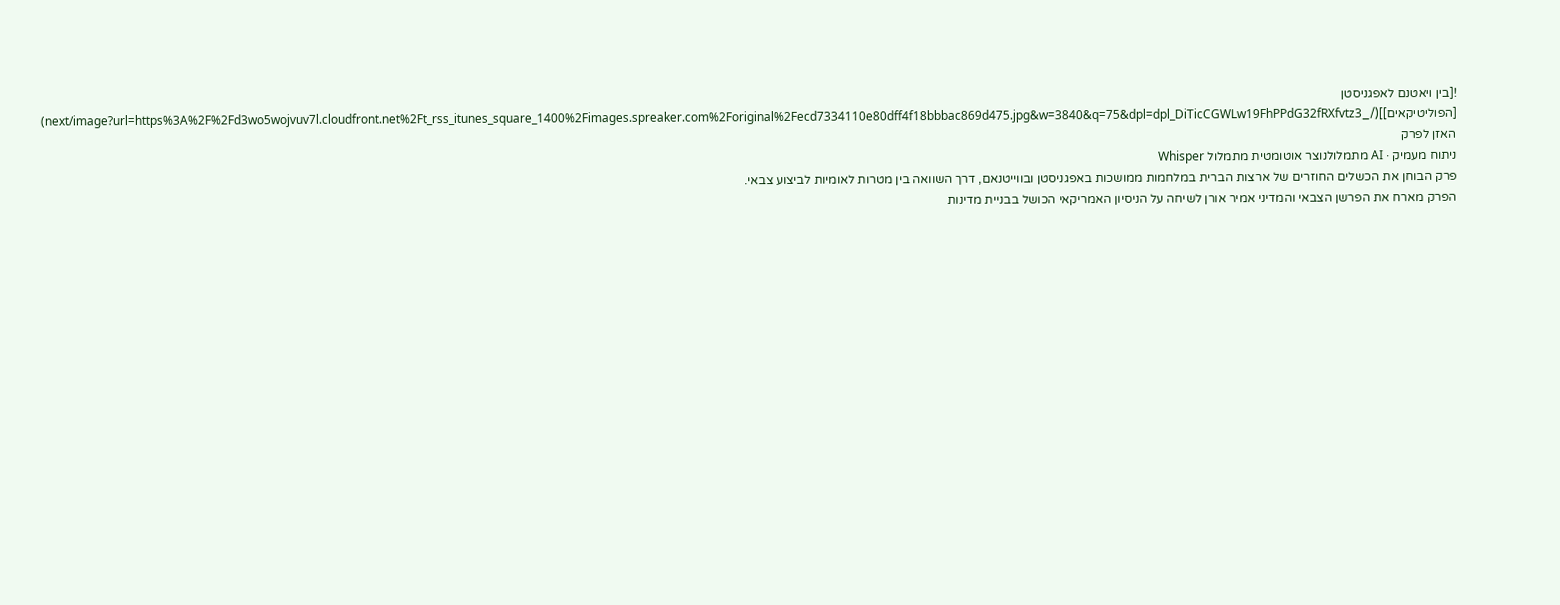![בין ויאטנם לאפגניסטן [הפוליטיקאים]](/_next/image?url=https%3A%2F%2Fd3wo5wojvuv7l.cloudfront.net%2Ft_rss_itunes_square_1400%2Fimages.spreaker.com%2Foriginal%2Fecd7334110e80dff4f18bbbac869d475.jpg&w=3840&q=75&dpl=dpl_DiTicCGWLw19FhPPdG32fRXfvtz3)
האזן לפרק
ניתוח מעמיק · AI מתמלולנוצר אוטומטית מתמלול Whisper
פרק הבוחן את הכשלים החוזרים של ארצות הברית במלחמות ממושכות באפגניסטן ובווייטנאם, דרך השוואה בין מטרות לאומיות לביצוע צבאי.
הפרק מארח את הפרשן הצבאי והמדיני אמיר אורן לשיחה על הניסיון האמריקאי הכושל בבניית מדינות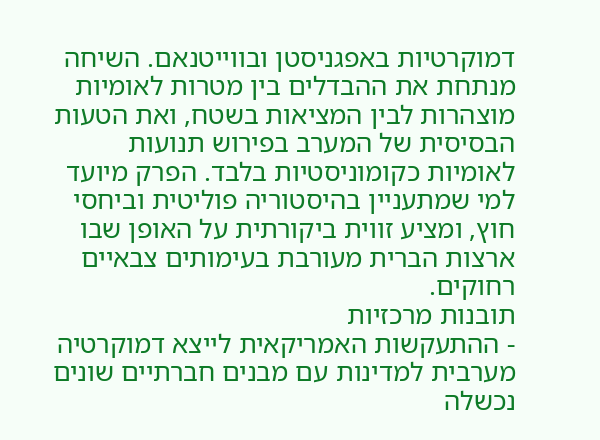דמוקרטיות באפגניסטן ובווייטנאם. השיחה מנתחת את ההבדלים בין מטרות לאומיות מוצהרות לבין המציאות בשטח, ואת הטעות הבסיסית של המערב בפירוש תנועות לאומיות כקומוניסטיות בלבד. הפרק מיועד למי שמתעניין בהיסטוריה פוליטית וביחסי חוץ, ומציע זווית ביקורתית על האופן שבו ארצות הברית מעורבת בעימותים צבאיים רחוקים.
תובנות מרכזיות
- ההתעקשות האמריקאית לייצא דמוקרטיה מערבית למדינות עם מבנים חברתיים שונים נכשלה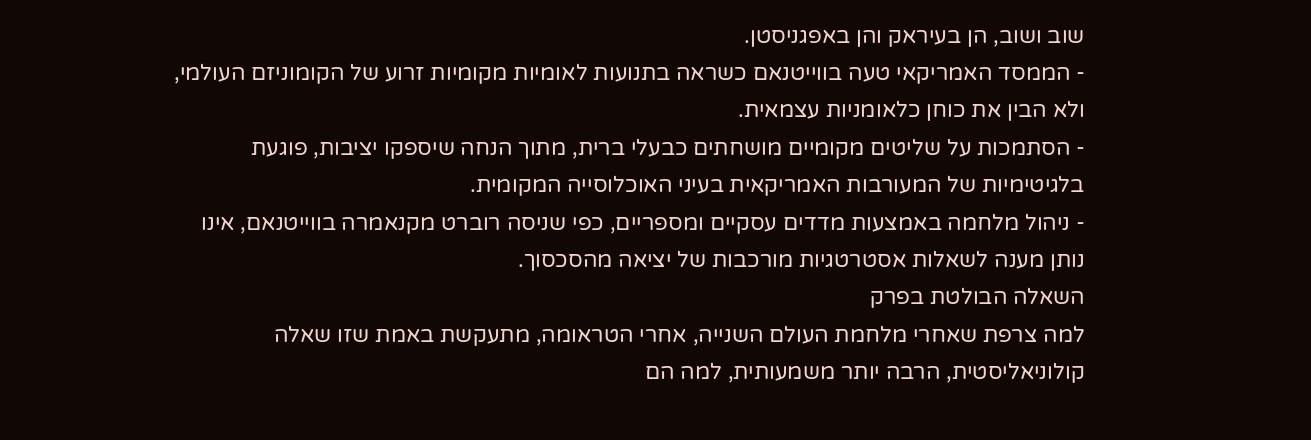שוב ושוב, הן בעיראק והן באפגניסטן.
- הממסד האמריקאי טעה בווייטנאם כשראה בתנועות לאומיות מקומיות זרוע של הקומוניזם העולמי, ולא הבין את כוחן כלאומניות עצמאית.
- הסתמכות על שליטים מקומיים מושחתים כבעלי ברית, מתוך הנחה שיספקו יציבות, פוגעת בלגיטימיות של המעורבות האמריקאית בעיני האוכלוסייה המקומית.
- ניהול מלחמה באמצעות מדדים עסקיים ומספריים, כפי שניסה רוברט מקנאמרה בווייטנאם, אינו נותן מענה לשאלות אסטרטגיות מורכבות של יציאה מהסכסוך.
השאלה הבולטת בפרק
למה צרפת שאחרי מלחמת העולם השנייה, אחרי הטראומה, מתעקשת באמת שזו שאלה קולוניאליסטית, הרבה יותר משמעותית, למה הם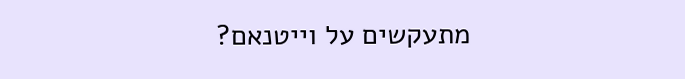מתעקשים על וייטנאם?